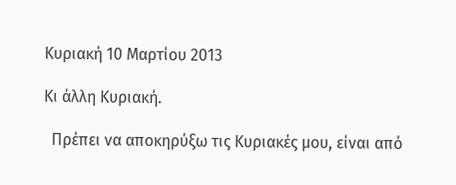Κυριακή 10 Μαρτίου 2013

Κι άλλη Κυριακή.

  Πρέπει να αποκηρύξω τις Κυριακές μου, είναι από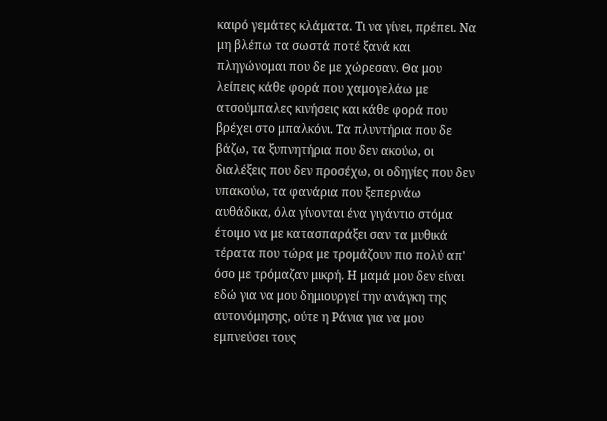καιρό γεμάτες κλάματα. Τι να γίνει, πρέπει. Να μη βλέπω τα σωστά ποτέ ξανά και πληγώνομαι που δε με χώρεσαν. Θα μου λείπεις κάθε φορά που χαμογελάω με ατσούμπαλες κινήσεις και κάθε φορά που βρέχει στο μπαλκόνι. Τα πλυντήρια που δε βάζω, τα ξυπνητήρια που δεν ακούω, οι διαλέξεις που δεν προσέχω, οι οδηγίες που δεν υπακούω, τα φανάρια που ξεπερνάω αυθάδικα, όλα γίνονται ένα γιγάντιο στόμα έτοιμο να με κατασπαράξει σαν τα μυθικά τέρατα που τώρα με τρομάζουν πιο πολύ απ' όσο με τρόμαζαν μικρή. Η μαμά μου δεν είναι εδώ για να μου δημιουργεί την ανάγκη της αυτονόμησης, ούτε η Ράνια για να μου εμπνεύσει τους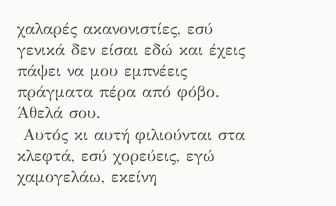χαλαρές ακανονιστίες, εσύ γενικά δεν είσαι εδώ και έχεις πάψει να μου εμπνέεις πράγματα πέρα από φόβο. Άθελά σου.
 Αυτός κι αυτή φιλιούνται στα κλεφτά, εσύ χορεύεις, εγώ χαμογελάω, εκείνη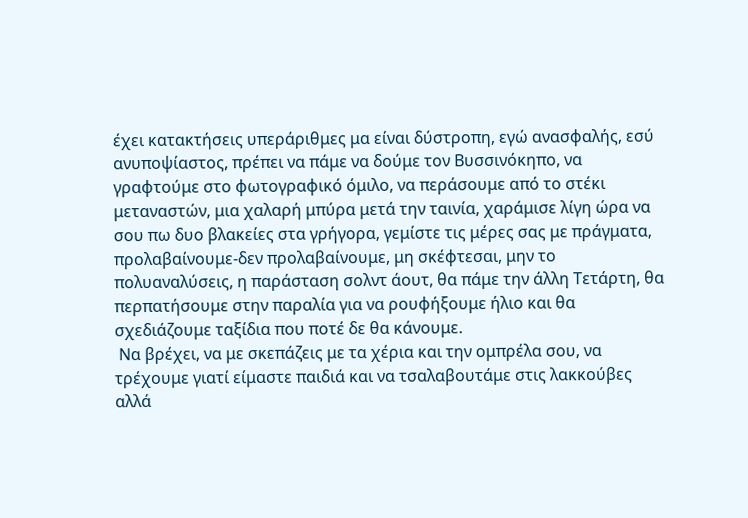έχει κατακτήσεις υπεράριθμες μα είναι δύστροπη, εγώ ανασφαλής, εσύ ανυποψίαστος, πρέπει να πάμε να δούμε τον Βυσσινόκηπο, να γραφτούμε στο φωτογραφικό όμιλο, να περάσουμε από το στέκι μεταναστών, μια χαλαρή μπύρα μετά την ταινία, χαράμισε λίγη ώρα να σου πω δυο βλακείες στα γρήγορα, γεμίστε τις μέρες σας με πράγματα, προλαβαίνουμε-δεν προλαβαίνουμε, μη σκέφτεσαι, μην το πολυαναλύσεις, η παράσταση σολντ άουτ, θα πάμε την άλλη Τετάρτη, θα περπατήσουμε στην παραλία για να ρουφήξουμε ήλιο και θα σχεδιάζουμε ταξίδια που ποτέ δε θα κάνουμε.
 Να βρέχει, να με σκεπάζεις με τα χέρια και την ομπρέλα σου, να τρέχουμε γιατί είμαστε παιδιά και να τσαλαβουτάμε στις λακκούβες αλλά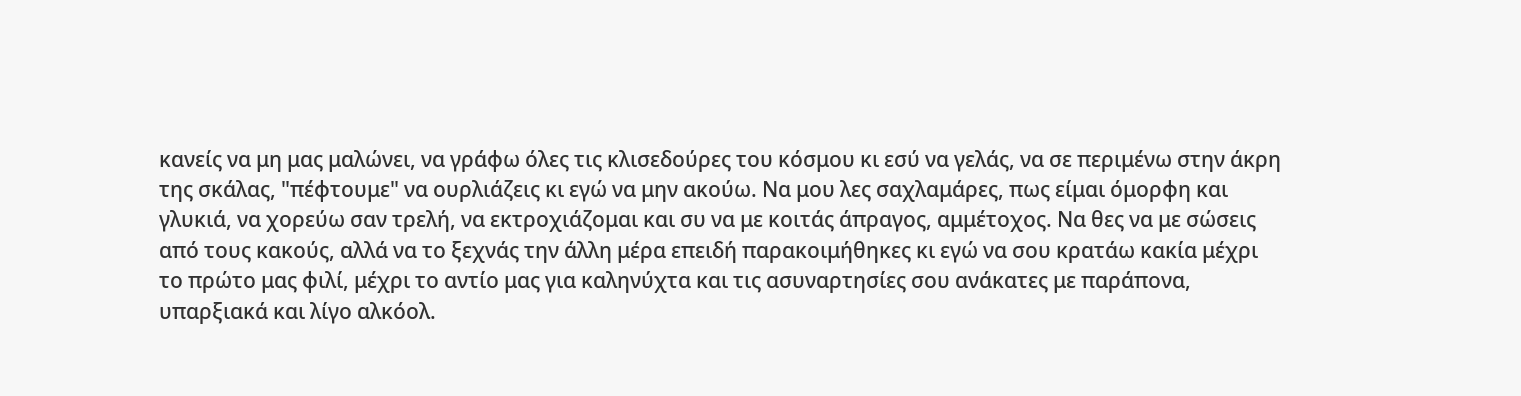κανείς να μη μας μαλώνει, να γράφω όλες τις κλισεδούρες του κόσμου κι εσύ να γελάς, να σε περιμένω στην άκρη της σκάλας, "πέφτουμε" να ουρλιάζεις κι εγώ να μην ακούω. Να μου λες σαχλαμάρες, πως είμαι όμορφη και γλυκιά, να χορεύω σαν τρελή, να εκτροχιάζομαι και συ να με κοιτάς άπραγος, αμμέτοχος. Να θες να με σώσεις από τους κακούς, αλλά να το ξεχνάς την άλλη μέρα επειδή παρακοιμήθηκες κι εγώ να σου κρατάω κακία μέχρι το πρώτο μας φιλί, μέχρι το αντίο μας για καληνύχτα και τις ασυναρτησίες σου ανάκατες με παράπονα, υπαρξιακά και λίγο αλκόολ.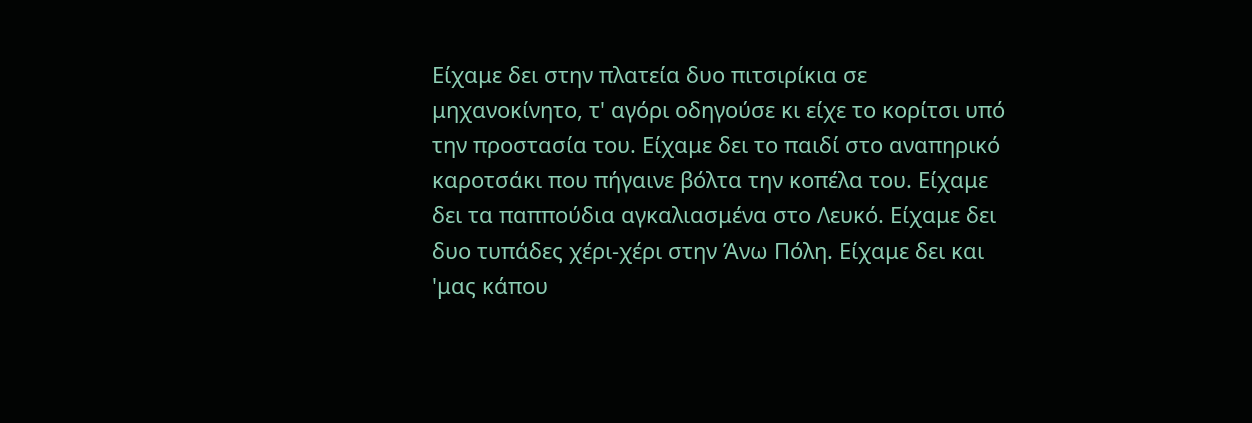Είχαμε δει στην πλατεία δυο πιτσιρίκια σε μηχανοκίνητο, τ' αγόρι οδηγούσε κι είχε το κορίτσι υπό την προστασία του. Είχαμε δει το παιδί στο αναπηρικό καροτσάκι που πήγαινε βόλτα την κοπέλα του. Είχαμε δει τα παππούδια αγκαλιασμένα στο Λευκό. Είχαμε δει δυο τυπάδες χέρι-χέρι στην Άνω Πόλη. Είχαμε δει και 'μας κάπου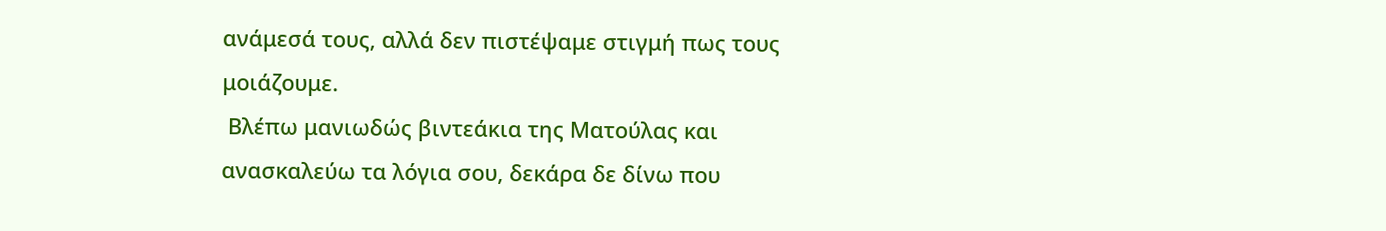ανάμεσά τους, αλλά δεν πιστέψαμε στιγμή πως τους μοιάζουμε.
 Βλέπω μανιωδώς βιντεάκια της Ματούλας και ανασκαλεύω τα λόγια σου, δεκάρα δε δίνω που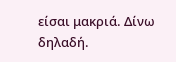είσαι μακριά. Δίνω δηλαδή.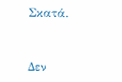Σκατά.


Δεν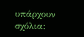υπάρχουν σχόλια: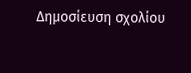Δημοσίευση σχολίου